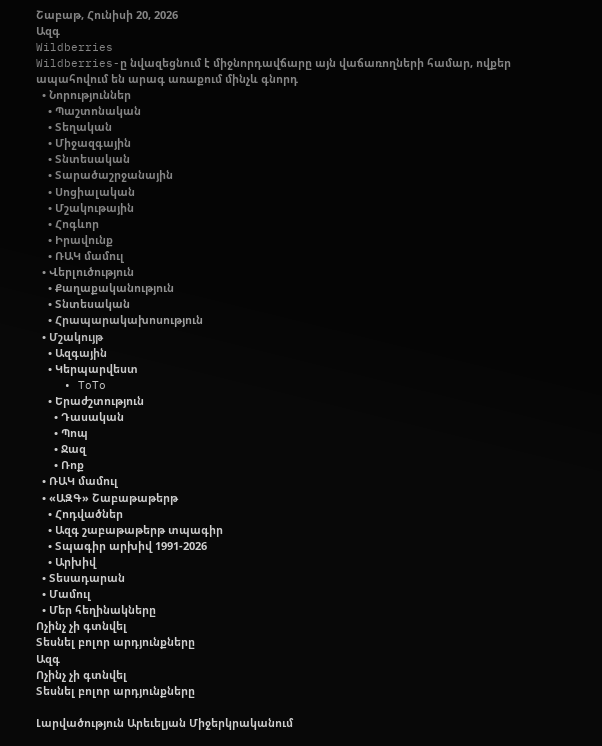Շաբաթ, Հունիսի 20, 2026
Ազգ
Wildberries
Wildberries-ը նվազեցնում է միջնորդավճարը այն վաճառողների համար, ովքեր ապահովում են արագ առաքում մինչև գնորդ
  • Նորություններ
    • Պաշտոնական
    • Տեղական
    • Միջազգային
    • Տնտեսական
    • Տարածաշրջանային
    • Սոցիալական
    • Մշակութային
    • Հոգևոր
    • Իրավունք
    • ՌԱԿ մամուլ
  • Վերլուծություն
    • Քաղաքականություն
    • Տնտեսական
    • Հրապարակախոսություն
  • Մշակույթ
    • Ազգային
    • Կերպարվեստ
    • ToTo
    • Երաժշտություն
      • Դասական
      • Պոպ
      • Ջազ
      • Ռոք
  • ՌԱԿ մամուլ
  • «ԱԶԳ» Շաբաթաթերթ
    • Հոդվածներ
    • Ազգ շաբաթաթերթ տպագիր
    • Տպագիր արխիվ 1991-2026
    • Արխիվ
  • Տեսադարան
  • Մամուլ
  • Մեր հեղինակները
Ոչինչ չի գտնվել
Տեսնել բոլոր արդյունքները
Ազգ
Ոչինչ չի գտնվել
Տեսնել բոլոր արդյունքները

Լարվածություն Արեւելյան Միջերկրականում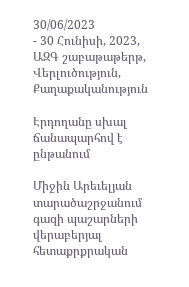30/06/2023
- 30 Հունիսի, 2023, ԱԶԳ շաբաթաթերթ, Վերլուծություն, Քաղաքականություն

Էրդողանը սխալ ճանապարհով է ընթանում

Միջին Արեւելյան տարածաշրջանում գազի պաշարների վերաբերյալ հետաքրքրական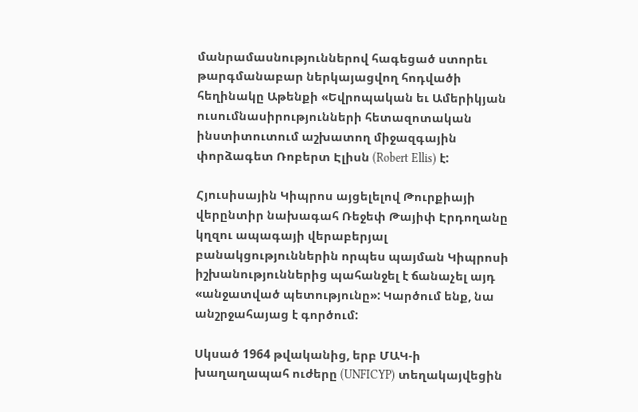մանրամասնություններով հագեցած ստորեւ թարգմանաբար ներկայացվող հոդվածի հեղինակը Աթենքի «Եվրոպական եւ Ամերիկյան ուսումնասիրությունների հետազոտական ինստիտուտում աշխատող միջազգային փորձագետ Ռոբերտ Էլիսն (Robert Ellis) է:

Հյուսիսային Կիպրոս այցելելով Թուրքիայի վերընտիր նախագահ Ռեջեփ Թայիփ Էրդողանը կղզու ապագայի վերաբերյալ բանակցություններին որպես պայման Կիպրոսի իշխանություններից պահանջել է ճանաչել այդ «անջատված պետությունը»: Կարծում ենք, նա անշրջահայաց է գործում:

Սկսած 1964 թվականից, երբ ՄԱԿ-ի խաղաղապահ ուժերը (UNFICYP) տեղակայվեցին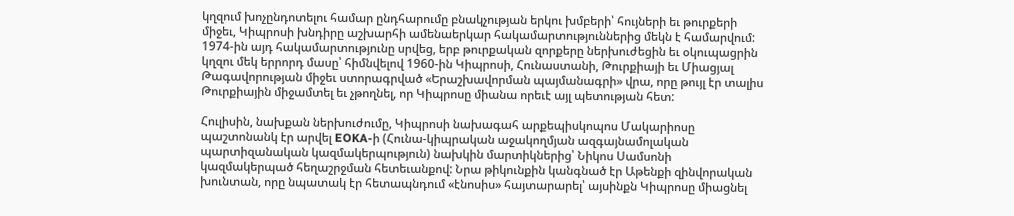կղզում խոչընդոտելու համար ընդհարումը բնակչության երկու խմբերի՝ հույների եւ թուրքերի միջեւ, Կիպրոսի խնդիրը աշխարհի ամենաերկար հակամարտություններից մեկն է համարվում:
1974-ին այդ հակամարտությունը սրվեց, երբ թուրքական զորքերը ներխուժեցին եւ օկուպացրին կղզու մեկ երրորդ մասը՝ հիմնվելով 1960-ին Կիպրոսի, Հունաստանի, Թուրքիայի եւ Միացյալ Թագավորության միջեւ ստորագրված «Երաշխավորման պայմանագրի» վրա, որը թույլ էր տալիս Թուրքիային միջամտել եւ չթողնել, որ Կիպրոսը միանա որեւէ այլ պետության հետ:

Հուլիսին, նախքան ներխուժումը, Կիպրոսի նախագահ արքեպիսկոպոս Մակարիոսը պաշտոնանկ էր արվել EOKA-ի (Հունա-կիպրական աջակողմյան ազգայնամոլական պարտիզանական կազմակերպություն) նախկին մարտիկներից՝ Նիկոս Սամսոնի կազմակերպած հեղաշրջման հետեւանքով: Նրա թիկունքին կանգնած էր Աթենքի զինվորական խունտան, որը նպատակ էր հետապնդում «էնոսիս» հայտարարել՝ այսինքն Կիպրոսը միացնել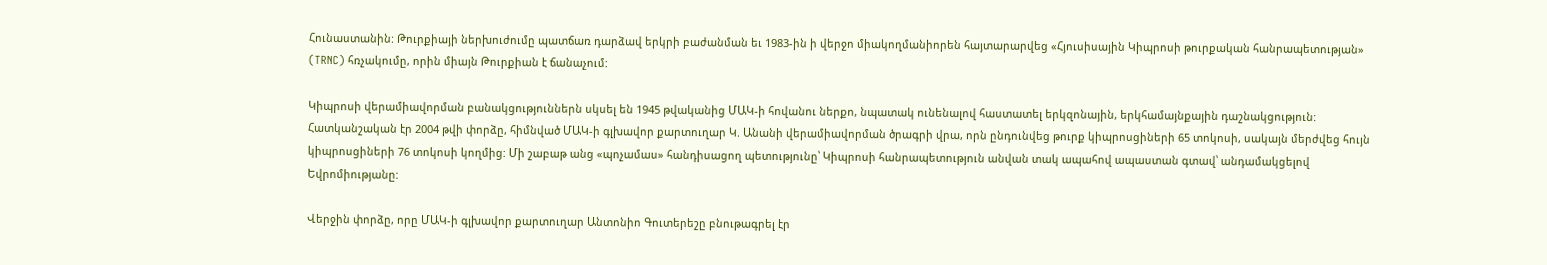Հունաստանին: Թուրքիայի ներխուժումը պատճառ դարձավ երկրի բաժանման եւ 1983-ին ի վերջո միակողմանիորեն հայտարարվեց «Հյուսիսային Կիպրոսի թուրքական հանրապետության» (TRNC) հռչակումը, որին միայն Թուրքիան է ճանաչում:

Կիպրոսի վերամիավորման բանակցություններն սկսել են 1945 թվականից ՄԱԿ-ի հովանու ներքո, նպատակ ունենալով հաստատել երկզոնային, երկհամայնքային դաշնակցություն: Հատկանշական էր 2004 թվի փորձը, հիմնված ՄԱԿ-ի գլխավոր քարտուղար Կ. Անանի վերամիավորման ծրագրի վրա, որն ընդունվեց թուրք կիպրոսցիների 65 տոկոսի, սակայն մերժվեց հույն կիպրոսցիների 76 տոկոսի կողմից: Մի շաբաթ անց «պոչամաս» հանդիսացող պետությունը՝ Կիպրոսի հանրապետություն անվան տակ ապահով ապաստան գտավ՝ անդամակցելով Եվրոմիությանը:

Վերջին փորձը, որը ՄԱԿ-ի գլխավոր քարտուղար Անտոնիո Գուտերեշը բնութագրել էր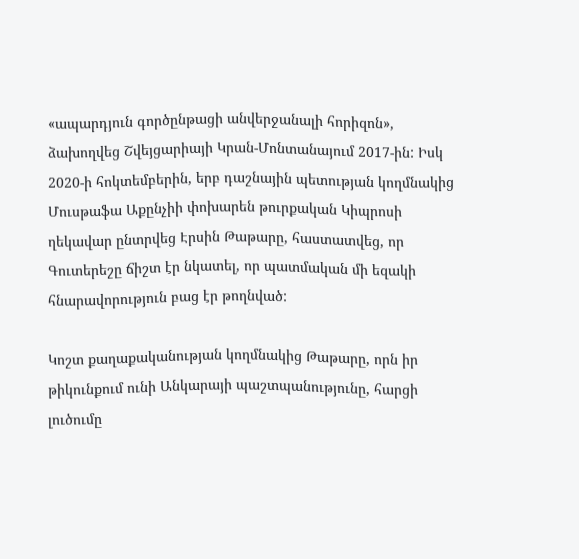«ապարդյուն գործընթացի անվերջանալի հորիզոն», ձախողվեց Շվեյցարիայի Կրան-Մոնտանայում 2017-ին: Իսկ 2020-ի հոկտեմբերին, երբ դաշնային պետության կողմնակից Մուսթաֆա Աքընչիի փոխարեն թուրքական Կիպրոսի ղեկավար ընտրվեց Էրսին Թաթարը, հաստատվեց, որ Գուտերեշը ճիշտ էր նկատել, որ պատմական մի եզակի հնարավորություն բաց էր թողնված:

Կոշտ քաղաքականության կողմնակից Թաթարը, որն իր թիկունքում ունի Անկարայի պաշտպանությունը, հարցի լուծումը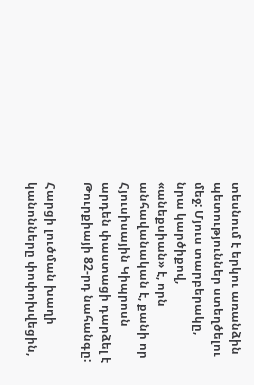տեսնում է երկու առանձին պետություններ ստեղծելու մեջ: Մյուս տարբերակը, նրա կարծիքով, «անեքսիան» է, որն անհավանական է, քանի որ Հյուսիսային Կիպրոսն արդեն փաստացի դարձել է Թուրքիայի 82-րդ նահանգը:

Հարցի լուծման խաղի կանոնները փոփոխվեցին,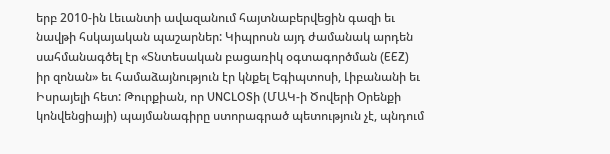երբ 2010-ին Լեւանտի ավազանում հայտնաբերվեցին գազի եւ նավթի հսկայական պաշարներ: Կիպրոսն այդ ժամանակ արդեն սահմանագծել էր «Տնտեսական բացառիկ օգտագործման (EEZ) իր զոնան» եւ համաձայնություն էր կնքել Եգիպտոսի, Լիբանանի եւ Իսրայելի հետ: Թուրքիան, որ UNCLOSի (ՄԱԿ-ի Ծովերի Օրենքի կոնվենցիայի) պայմանագիրը ստորագրած պետություն չէ, պնդում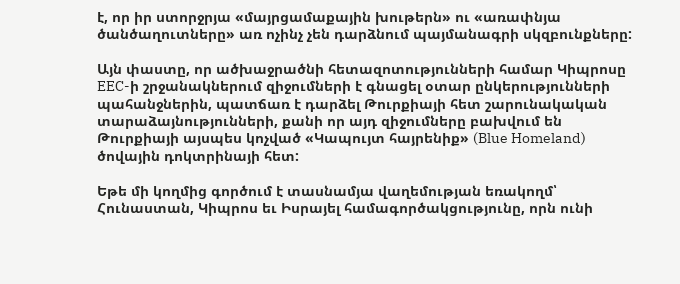է, որ իր ստորջրյա «մայրցամաքային խութերն» ու «առափնյա ծանծաղուտները» առ ոչինչ չեն դարձնում պայմանագրի սկզբունքները:

Այն փաստը, որ ածխաջրածնի հետազոտությունների համար Կիպրոսը EEC-ի շրջանակներում զիջումների է գնացել օտար ընկերությունների պահանջներին, պատճառ է դարձել Թուրքիայի հետ շարունակական տարաձայնությունների, քանի որ այդ զիջումները բախվում են Թուրքիայի այսպես կոչված «Կապույտ հայրենիք» (Blue Homeland) ծովային դոկտրինայի հետ:

Եթե մի կողմից գործում է տասնամյա վաղեմության եռակողմ՝ Հունաստան, Կիպրոս եւ Իսրայել համագործակցությունը, որն ունի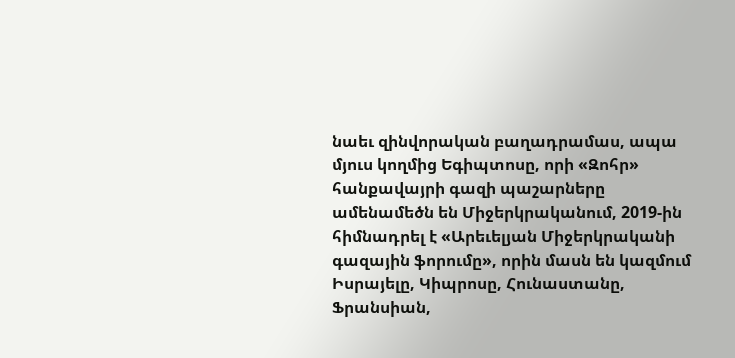նաեւ զինվորական բաղադրամաս, ապա մյուս կողմից Եգիպտոսը, որի «Զոհր» հանքավայրի գազի պաշարները ամենամեծն են Միջերկրականում, 2019-ին հիմնադրել է «Արեւելյան Միջերկրականի գազային ֆորումը», որին մասն են կազմում Իսրայելը, Կիպրոսը, Հունաստանը, Ֆրանսիան,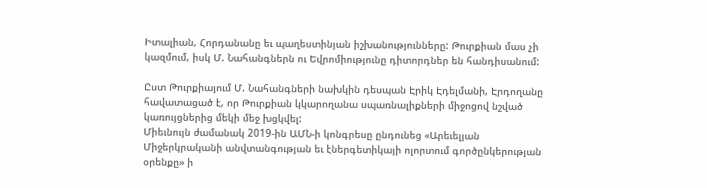Իտալիան, Հորդանանը եւ պաղեստինյան իշխանությունները: Թուրքիան մաս չի կազմում, իսկ Մ. Նահանգներն ու Եվրոմիությունը դիտորդներ են հանդիսանում:

Ըստ Թուրքիայում Մ. Նահանգների նախկին դեսպան Էրիկ Էդելմանի, Էրդողանը հավատացած է, որ Թուրքիան կկարողանա սպառնալիքների միջոցով նշված կառույցներից մեկի մեջ խցկվել:
Միեւնույն ժամանակ 2019-ին ԱՄՆ-ի կոնգրեսը ընդունեց «Արեւելյան Միջերկրականի անվտանգության եւ էներգետիկայի ոլորտում գործընկերության օրենքը» ի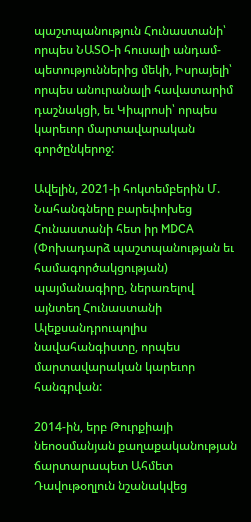պաշտպանություն Հունաստանի՝ որպես ՆԱՏՕ-ի հուսալի անդամ-պետություններից մեկի, Իսրայելի՝ որպես անուրանալի հավատարիմ դաշնակցի, եւ Կիպրոսի՝ որպես կարեւոր մարտավարական գործընկերոջ:

Ավելին, 2021-ի հոկտեմբերին Մ. Նահանգները բարեփոխեց Հունաստանի հետ իր MDCA (Փոխադարձ պաշտպանության եւ համագործակցության) պայմանագիրը, ներառելով այնտեղ Հունաստանի Ալեքսանդրուպոլիս նավահանգիստը, որպես մարտավարական կարեւոր հանգրվան:

2014-ին, երբ Թուրքիայի նեոօսմանյան քաղաքականության ճարտարապետ Ահմետ Դավութօղլուն նշանակվեց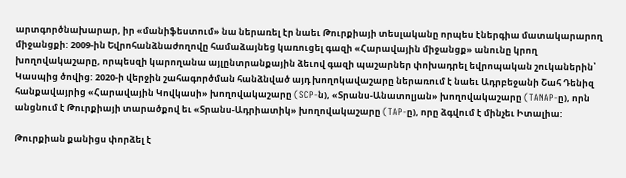արտգործնախարար, իր «մանիֆեստում» նա ներառել էր նաեւ Թուրքիայի տեսլականը որպես էներգիա մատակարարող միջանցքի: 2009-ին Եվրոհանձնաժողովը համաձայնեց կառուցել գազի «Հարավային միջանցք» անունը կրող խողովակաշարը, որպեսզի կարողանա այլընտրանքային ձեւով գազի պաշարներ փոխադրել եվրոպական շուկաներին՝ Կասպից ծովից: 2020-ի վերջին շահագործման հանձնված այդ խողոկավաշարը ներառում է նաեւ Ադրբեջանի Շահ Դենիզ հանքավայրից «Հարավային Կովկասի» խողովակաշարը (SCP-ն), «Տրանս-Անատոլյան» խողովակաշարը (TANAP-ը), որն անցնում է Թուրքիայի տարածքով եւ «Տրանս-Ադրիատիկ» խողովակաշարը (TAP-ը), որը ձգվում է մինչեւ Իտալիա:

Թուրքիան քանիցս փորձել է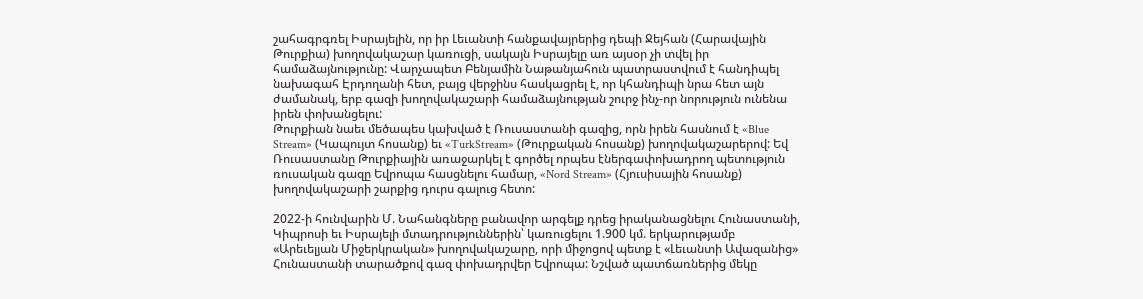շահագրգռել Իսրայելին, որ իր Լեւանտի հանքավայրերից դեպի Ջեյհան (Հարավային Թուրքիա) խողովակաշար կառուցի, սակայն Իսրայելը առ այսօր չի տվել իր համաձայնությունը: Վարչապետ Բենյամին Նաթանյահուն պատրաստվում է հանդիպել նախագահ Էրդողանի հետ, բայց վերջինս հասկացրել է, որ կհանդիպի նրա հետ այն ժամանակ, երբ գազի խողովակաշարի համաձայնության շուրջ ինչ-որ նորություն ունենա իրեն փոխանցելու:
Թուրքիան նաեւ մեծապես կախված է Ռուսաստանի գազից, որն իրեն հասնում է «Blue Stream» (Կապույտ հոսանք) եւ «TurkStream» (Թուրքական հոսանք) խողովակաշարերով: Եվ Ռուսաստանը Թուրքիային առաջարկել է գործել որպես էներգափոխադրող պետություն ռուսական գազը Եվրոպա հասցնելու համար, «Nord Stream» (Հյուսիսային հոսանք) խողովակաշարի շարքից դուրս գալուց հետո:

2022-ի հունվարին Մ. Նահանգները բանավոր արգելք դրեց իրականացնելու Հունաստանի, Կիպրոսի եւ Իսրայելի մտադրություններին՝ կառուցելու 1.900 կմ. երկարությամբ «Արեւելյան Միջերկրական» խողովակաշարը, որի միջոցով պետք է «Լեւանտի Ավազանից» Հունաստանի տարածքով գազ փոխադրվեր Եվրոպա: Նշված պատճառներից մեկը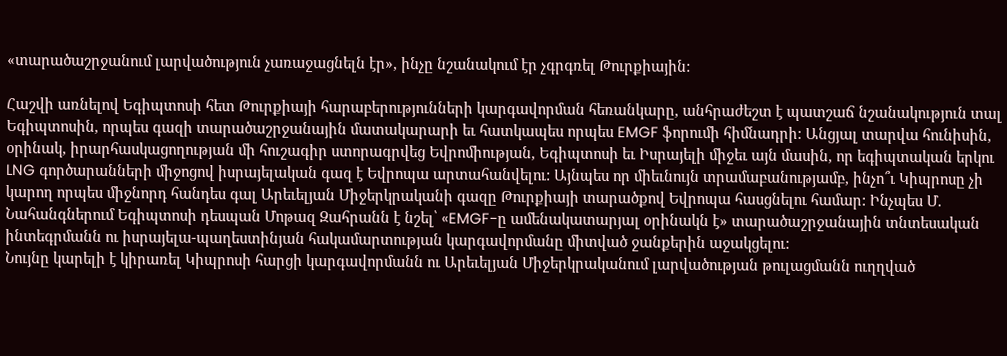«տարածաշրջանում լարվածություն չառաջացնելն էր», ինչը նշանակում էր չգրգռել Թուրքիային:

Հաշվի առնելով Եգիպտոսի հետ Թուրքիայի հարաբերությունների կարգավորման հեռանկարը, անհրաժեշտ է պատշաճ նշանակություն տալ Եգիպտոսին, որպես գազի տարածաշրջանային մատակարարի եւ հատկապես որպես EMGF ֆորումի հիմնադրի: Անցյալ տարվա հունիսին, օրինակ, իրարհասկացողության մի հուշագիր ստորագրվեց Եվրոմիության, Եգիպտոսի եւ Իսրայելի միջեւ այն մասին, որ եգիպտական երկու LNG գործարանների միջոցով իսրայելական գազ է Եվրոպա արտահանվելու: Այնպես որ միեւնույն տրամաբանությամբ, ինչո՞ւ Կիպրոսը չի կարող որպես միջնորդ հանդես գալ Արեւելյան Միջերկրականի գազը Թուրքիայի տարածքով Եվրոպա հասցնելու համար: Ինչպես Մ. Նահանգներում Եգիպտոսի դեսպան Մոթազ Զահրանն է նշել՝ «EMGF-ը ամենակատարյալ օրինակն է» տարածաշրջանային տնտեսական ինտեգրմանն ու իսրայելա-պաղեստինյան հակամարտության կարգավորմանը միտված ջանքերին աջակցելու:
Նույնը կարելի է կիրառել Կիպրոսի հարցի կարգավորմանն ու Արեւելյան Միջերկրականում լարվածության թուլացմանն ուղղված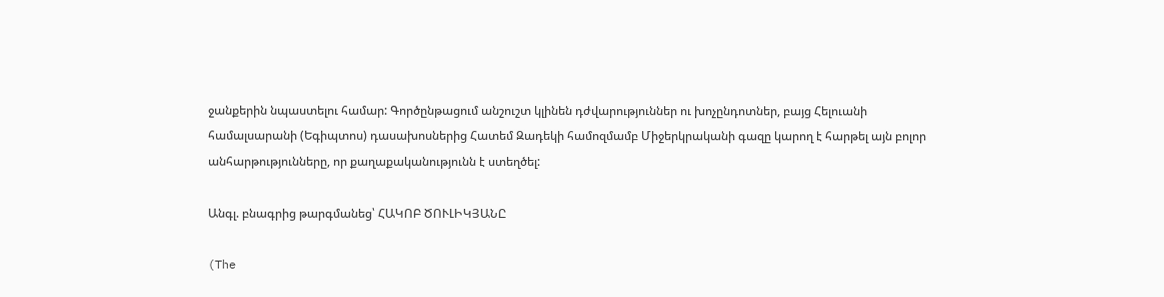ջանքերին նպաստելու համար: Գործընթացում անշուշտ կլինեն դժվարություններ ու խոչընդոտներ, բայց Հելուանի համալսարանի (Եգիպտոս) դասախոսներից Հատեմ Զադեկի համոզմամբ Միջերկրականի գազը կարող է հարթել այն բոլոր անհարթությունները, որ քաղաքականությունն է ստեղծել:

Անգլ. բնագրից թարգմանեց՝ ՀԱԿՈԲ ԾՈՒԼԻԿՅԱՆԸ

(The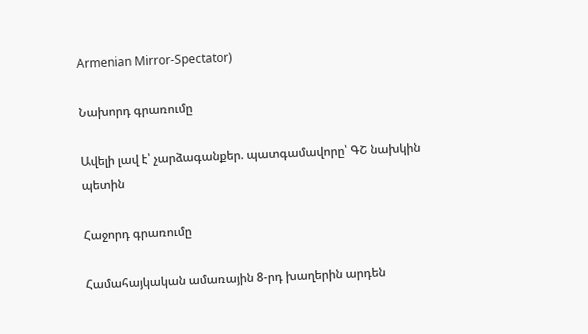Armenian Mirror-Spectator)

Նախորդ գրառումը

Ավելի լավ է՝ չարձագանքեր. պատգամավորը՝ ԳՇ նախկին պետին

Հաջորդ գրառումը

Համահայկական ամառային 8-րդ խաղերին արդեն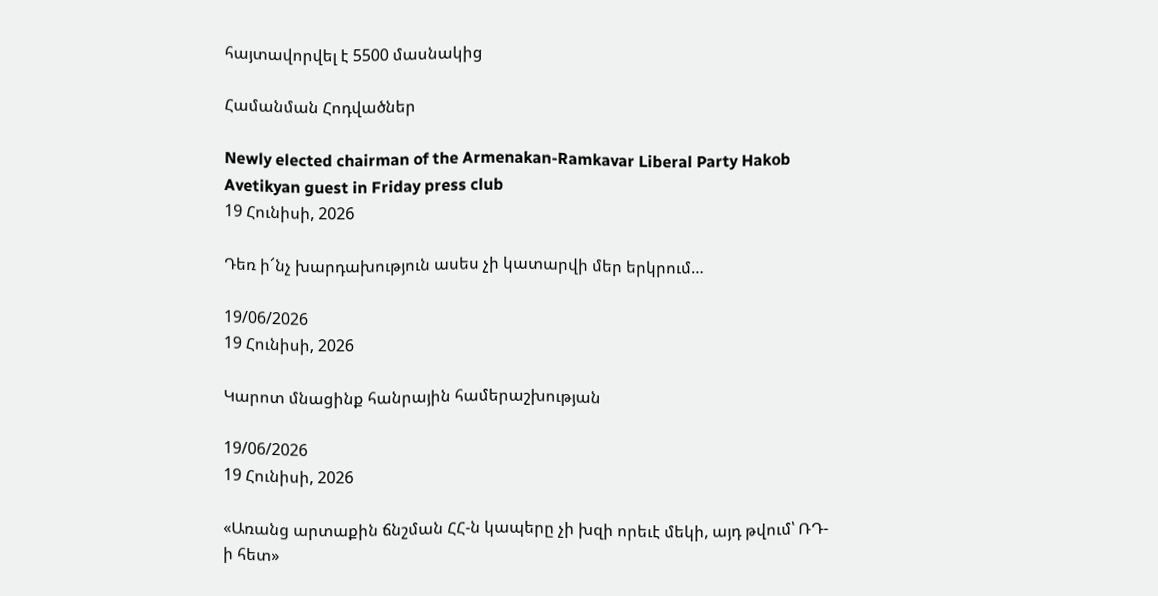հայտավորվել է 5500 մասնակից

Համանման Հոդվածներ

Newly elected chairman of the Armenakan-Ramkavar Liberal Party Hakob Avetikyan guest in Friday press club
19 Հունիսի, 2026

Դեռ ի՜նչ խարդախություն ասես չի կատարվի մեր երկրում…

19/06/2026
19 Հունիսի, 2026

Կարոտ մնացինք հանրային համերաշխության

19/06/2026
19 Հունիսի, 2026

«Առանց արտաքին ճնշման ՀՀ-ն կապերը չի խզի որեւէ մեկի, այդ թվում՝ ՌԴ-ի հետ»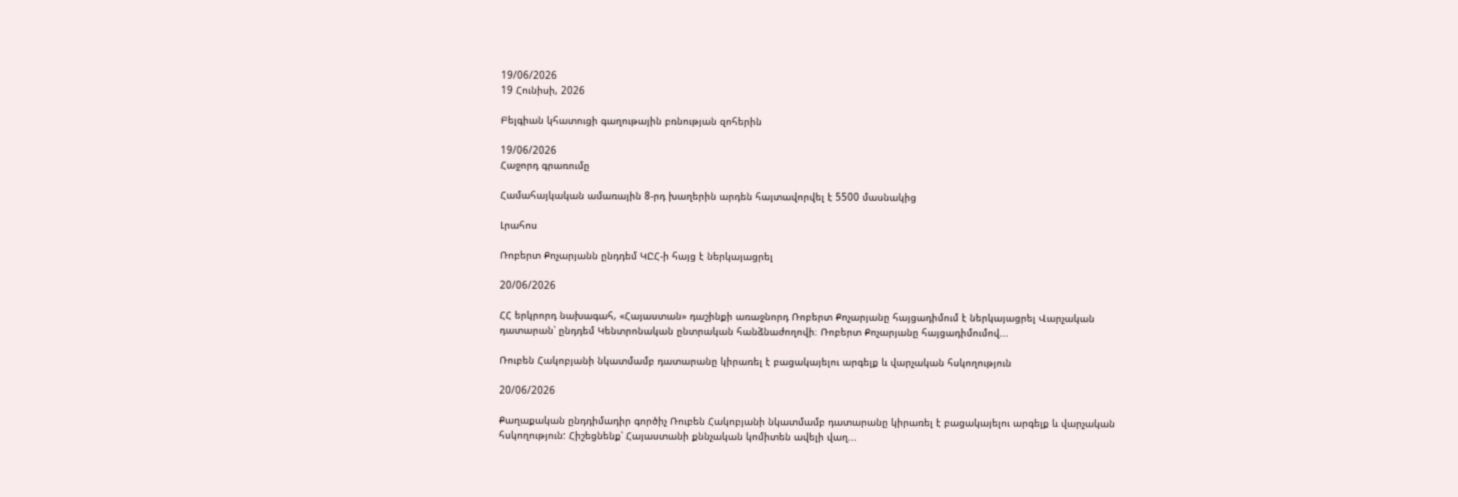19/06/2026
19 Հունիսի, 2026

Բելգիան կհատուցի գաղութային բռնության զոհերին

19/06/2026
Հաջորդ գրառումը

Համահայկական ամառային 8-րդ խաղերին արդեն հայտավորվել է 5500 մասնակից

Լրահոս

Ռոբերտ Քոչարյանն ընդդեմ ԿԸՀ-ի հայց է ներկայացրել

20/06/2026

ՀՀ երկրորդ նախագահ, «Հայաստան» դաշինքի առաջնորդ Ռոբերտ Քոչարյանը հայցադիմում է ներկայացրել Վարչական դատարան՝ ընդդեմ Կենտրոնական ընտրական հանձնաժողովի։ Ռոբերտ Քոչարյանը հայցադիմումով...

Ռուբեն Հակոբյանի նկատմամբ դատարանը կիրառել է բացակայելու արգելք և վարչական հսկողություն

20/06/2026

Քաղաքական ընդդիմադիր գործիչ Ռուբեն Հակոբյանի նկատմամբ դատարանը կիրառել է բացակայելու արգելք և վարչական հսկողություն: Հիշեցնենք՝ Հայաստանի քննչական կոմիտեն ավելի վաղ...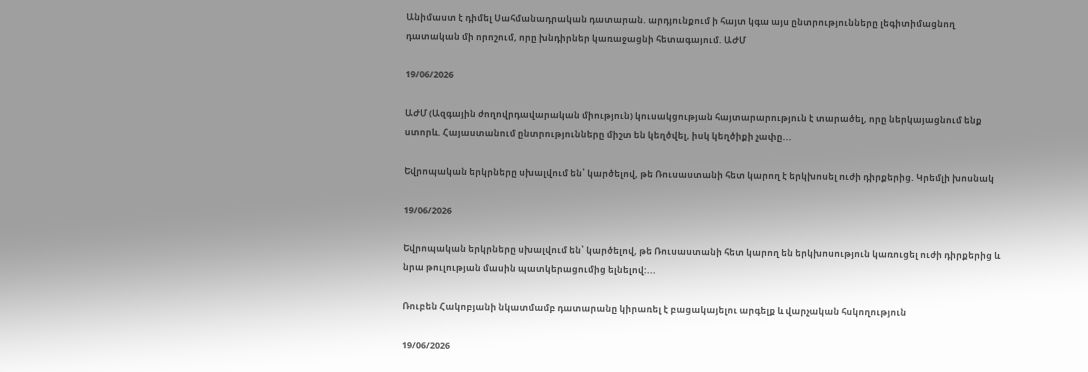Անիմաստ է դիմել Սահմանադրական դատարան. արդյունքում ի հայտ կգա այս ընտրությունները լեգիտիմացնող դատական մի որոշում, որը խնդիրներ կառաջացնի հետագայում. ԱԺՄ

19/06/2026

ԱԺՄ (Ազգային ժողովրդավարական միություն) կուսակցության հայտարարություն է տարածել, որը ներկայացնում ենք ստորև. Հայաստանում ընտրությունները միշտ են կեղծվել, իսկ կեղծիքի չափը...

Եվրոպական երկրները սխալվում են՝ կարծելով, թե Ռուսաստանի հետ կարող է երկխոսել nւժի դիրքերից. Կրեմլի խոսնակ

19/06/2026

Եվրոպական երկրները սխալվում են՝ կարծելով, թե Ռուսաստանի հետ կարող են երկխոսություն կառուցել ուժի դիրքերից և նրա թուլության մասին պատկերացումից ելնելով:...

Ռուբեն Հակոբյանի նկատմամբ դատարանը կիրառել է բացակայելու արգելք և վարչական հսկողություն

19/06/2026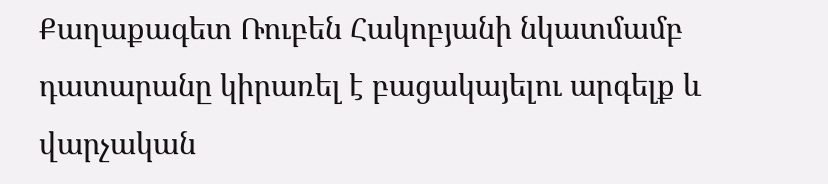Քաղաքագետ Ռուբեն Հակոբյանի նկատմամբ դատարանը կիրառել է բացակայելու արգելք և վարչական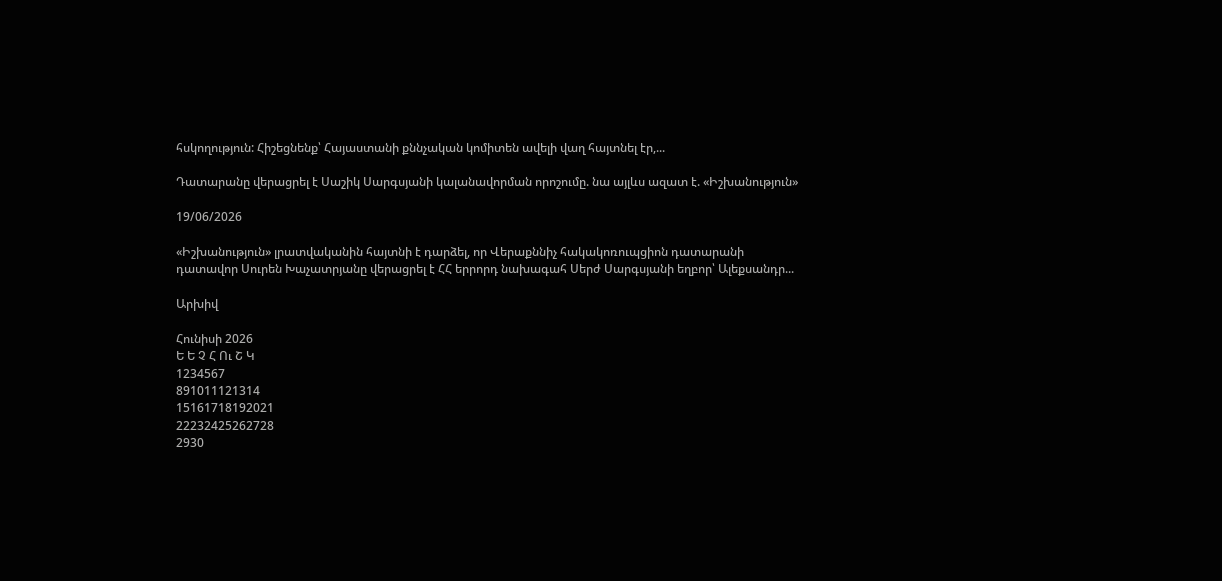հսկողություն: Հիշեցնենք՝ Հայաստանի քննչական կոմիտեն ավելի վաղ հայտնել էր,...

Դատարանը վերացրել է Սաշիկ Սարգսյանի կալանավորման որոշումը. նա այլևս ազատ է. «Իշխանություն»

19/06/2026

«Իշխանություն» լրատվականին հայտնի է դարձել, որ Վերաքննիչ հակակոռուպցիոն դատարանի դատավոր Սուրեն Խաչատրյանը վերացրել է ՀՀ երրորդ նախագահ Սերժ Սարգսյանի եղբոր՝ Ալեքսանդր...

Արխիվ

Հունիսի 2026
Ե Ե Չ Հ Ու Շ Կ
1234567
891011121314
15161718192021
22232425262728
2930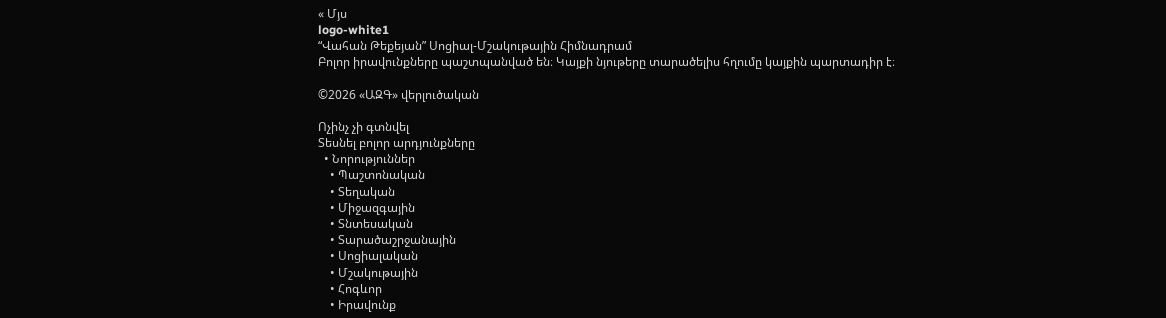« Մյս
logo-white1
“Վահան Թեքեյան” Սոցիալ-Մշակութային Հիմնադրամ
Բոլոր իրավունքները պաշտպանված են։ Կայքի նյութերը տարածելիս հղումը կայքին պարտադիր է։

©2026 «ԱԶԳ» վերլուծական

Ոչինչ չի գտնվել
Տեսնել բոլոր արդյունքները
  • Նորություններ
    • Պաշտոնական
    • Տեղական
    • Միջազգային
    • Տնտեսական
    • Տարածաշրջանային
    • Սոցիալական
    • Մշակութային
    • Հոգևոր
    • Իրավունք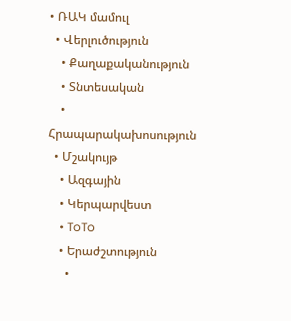• ՌԱԿ մամուլ
  • Վերլուծություն
    • Քաղաքականություն
    • Տնտեսական
    • Հրապարակախոսություն
  • Մշակույթ
    • Ազգային
    • Կերպարվեստ
    • ToTo
    • Երաժշտություն
      •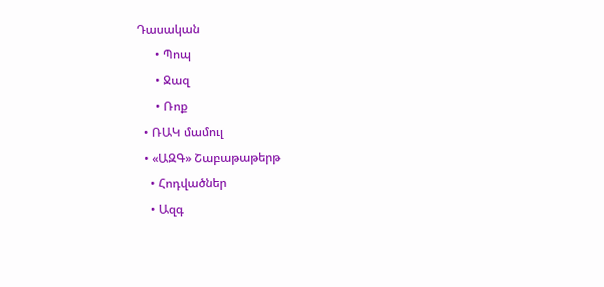Դասական
      • Պոպ
      • Ջազ
      • Ռոք
  • ՌԱԿ մամուլ
  • «ԱԶԳ» Շաբաթաթերթ
    • Հոդվածներ
    • Ազգ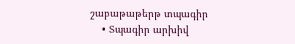շաբաթաթերթ տպագիր
    • Տպագիր արխիվ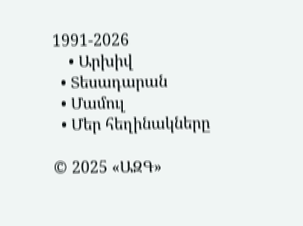1991-2026
    • Արխիվ
  • Տեսադարան
  • Մամուլ
  • Մեր հեղինակները

© 2025 «ԱԶԳ»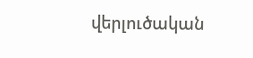վերլուծական